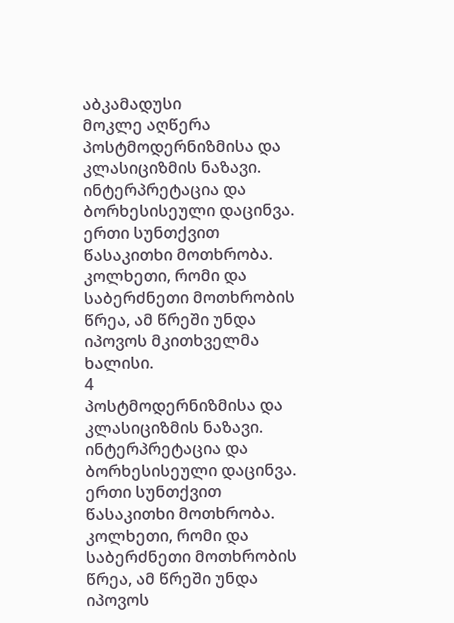აბკამადუსი
მოკლე აღწერა
პოსტმოდერნიზმისა და კლასიციზმის ნაზავი. ინტერპრეტაცია და ბორხესისეული დაცინვა. ერთი სუნთქვით წასაკითხი მოთხრობა. კოლხეთი, რომი და საბერძნეთი მოთხრობის წრეა, ამ წრეში უნდა იპოვოს მკითხველმა ხალისი.
4
პოსტმოდერნიზმისა და კლასიციზმის ნაზავი. ინტერპრეტაცია და ბორხესისეული დაცინვა. ერთი სუნთქვით წასაკითხი მოთხრობა. კოლხეთი, რომი და საბერძნეთი მოთხრობის წრეა, ამ წრეში უნდა იპოვოს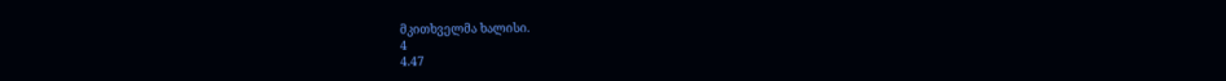მკითხველმა ხალისი.
4
4.47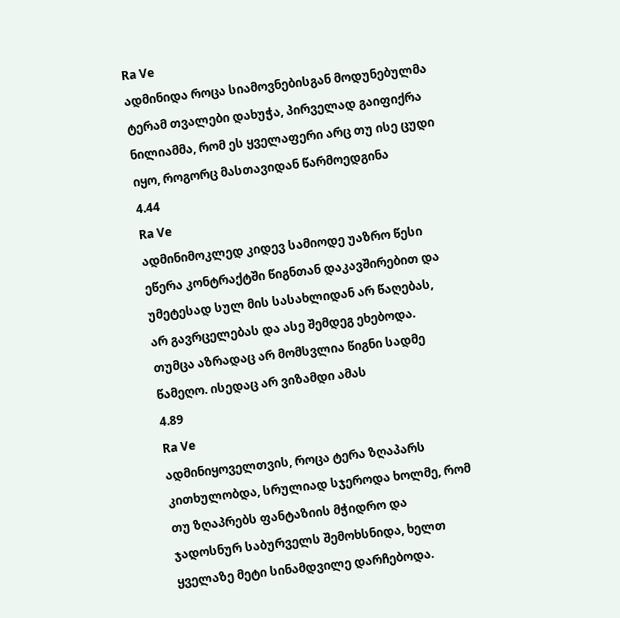Ra Ve
ადმინიდა როცა სიამოვნებისგან მოდუნებულმა ტერამ თვალები დახუჭა, პირველად გაიფიქრა ნილიამმა, რომ ეს ყველაფერი არც თუ ისე ცუდი იყო, როგორც მასთავიდან წარმოედგინა
4.44
Ra Ve
ადმინიმოკლედ კიდევ სამიოდე უაზრო წესი ეწერა კონტრაქტში წიგნთან დაკავშირებით და უმეტესად სულ მის სასახლიდან არ წაღებას, არ გავრცელებას და ასე შემდეგ ეხებოდა. თუმცა აზრადაც არ მომსვლია წიგნი სადმე წამეღო. ისედაც არ ვიზამდი ამას
4.89
Ra Ve
ადმინიყოველთვის, როცა ტერა ზღაპარს კითხულობდა, სრულიად სჯეროდა ხოლმე, რომ თუ ზღაპრებს ფანტაზიის მჭიდრო და ჯადოსნურ საბურველს შემოხსნიდა, ხელთ ყველაზე მეტი სინამდვილე დარჩებოდა.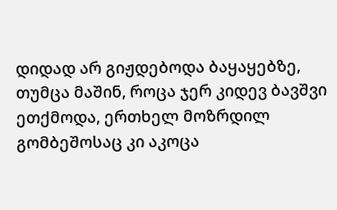დიდად არ გიჟდებოდა ბაყაყებზე, თუმცა მაშინ, როცა ჯერ კიდევ ბავშვი ეთქმოდა, ერთხელ მოზრდილ გომბეშოსაც კი აკოცა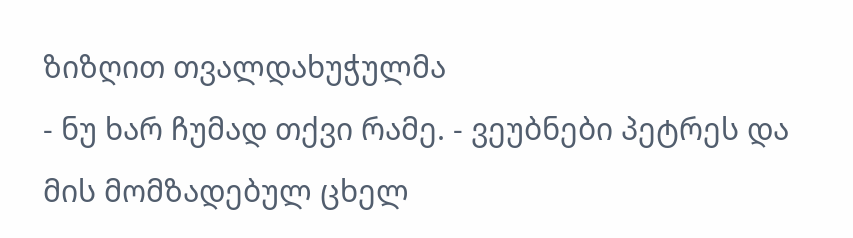ზიზღით თვალდახუჭულმა
- ნუ ხარ ჩუმად თქვი რამე. - ვეუბნები პეტრეს და მის მომზადებულ ცხელ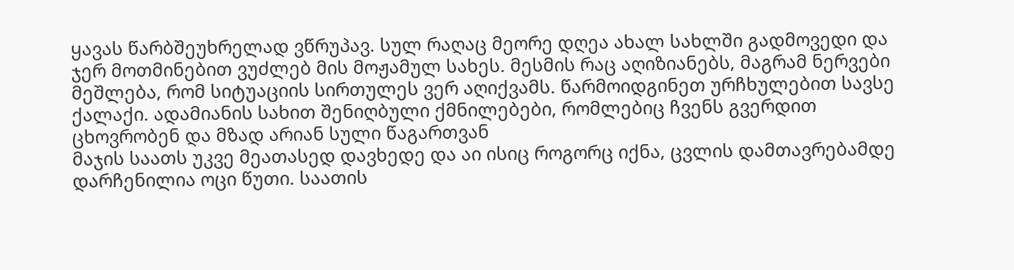ყავას წარბშეუხრელად ვწრუპავ. სულ რაღაც მეორე დღეა ახალ სახლში გადმოვედი და ჯერ მოთმინებით ვუძლებ მის მოჟამულ სახეს. მესმის რაც აღიზიანებს, მაგრამ ნერვები მეშლება, რომ სიტუაციის სირთულეს ვერ აღიქვამს. წარმოიდგინეთ ურჩხულებით სავსე ქალაქი. ადამიანის სახით შენიღბული ქმნილებები, რომლებიც ჩვენს გვერდით ცხოვრობენ და მზად არიან სული წაგართვან
მაჯის საათს უკვე მეათასედ დავხედე და აი ისიც როგორც იქნა, ცვლის დამთავრებამდე დარჩენილია ოცი წუთი. საათის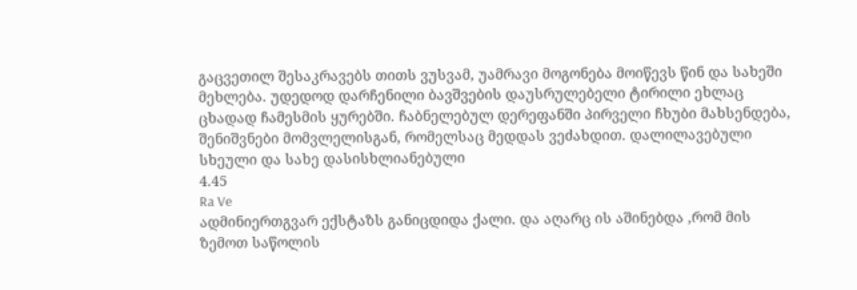გაცვეთილ შესაკრავებს თითს ვუსვამ, უამრავი მოგონება მოიწევს წინ და სახეში მეხლება. უდედოდ დარჩენილი ბავშვების დაუსრულებელი ტირილი ეხლაც ცხადად ჩამესმის ყურებში. ჩაბნელებულ დერეფანში პირველი ჩხუბი მახსენდება, შენიშვნები მომვლელისგან, რომელსაც მედდას ვეძახდით. დალილავებული სხეული და სახე დასისხლიანებული
4.45
Ra Ve
ადმინიერთგვარ ექსტაზს განიცდიდა ქალი. და აღარც ის აშინებდა ,რომ მის ზემოთ საწოლის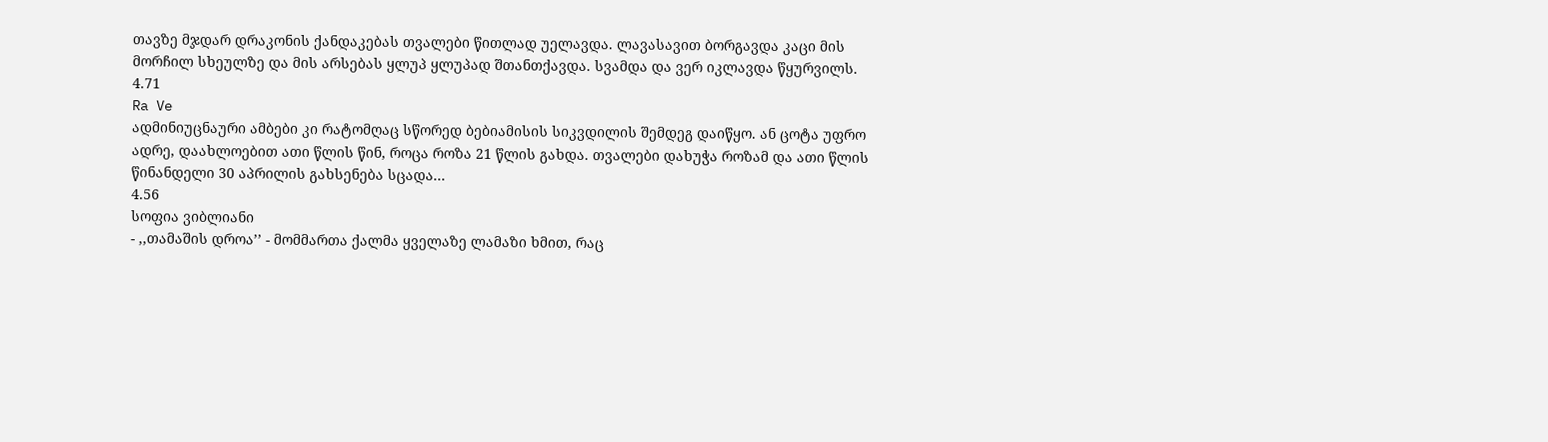თავზე მჯდარ დრაკონის ქანდაკებას თვალები წითლად უელავდა. ლავასავით ბორგავდა კაცი მის მორჩილ სხეულზე და მის არსებას ყლუპ ყლუპად შთანთქავდა. სვამდა და ვერ იკლავდა წყურვილს.
4.71
Ra Ve
ადმინიუცნაური ამბები კი რატომღაც სწორედ ბებიამისის სიკვდილის შემდეგ დაიწყო. ან ცოტა უფრო ადრე, დაახლოებით ათი წლის წინ, როცა როზა 21 წლის გახდა. თვალები დახუჭა როზამ და ათი წლის წინანდელი 30 აპრილის გახსენება სცადა...
4.56
სოფია ვიბლიანი
- ,,თამაშის დროა’’ - მომმართა ქალმა ყველაზე ლამაზი ხმით, რაც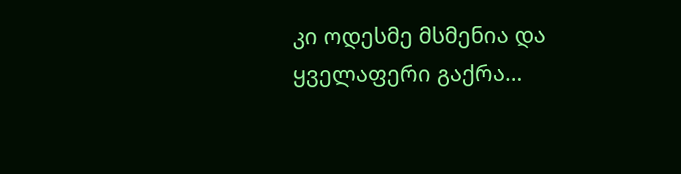კი ოდესმე მსმენია და ყველაფერი გაქრა…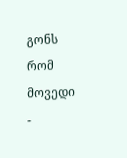გონს რომ მოვედი -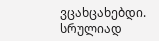ვცახცახებდი. სრულიად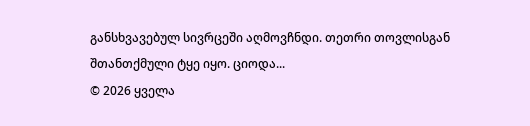განსხვავებულ სივრცეში აღმოვჩნდი. თეთრი თოვლისგან შთანთქმული ტყე იყო. ციოდა...
© 2026 ყველა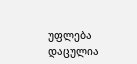უფლება დაცულია